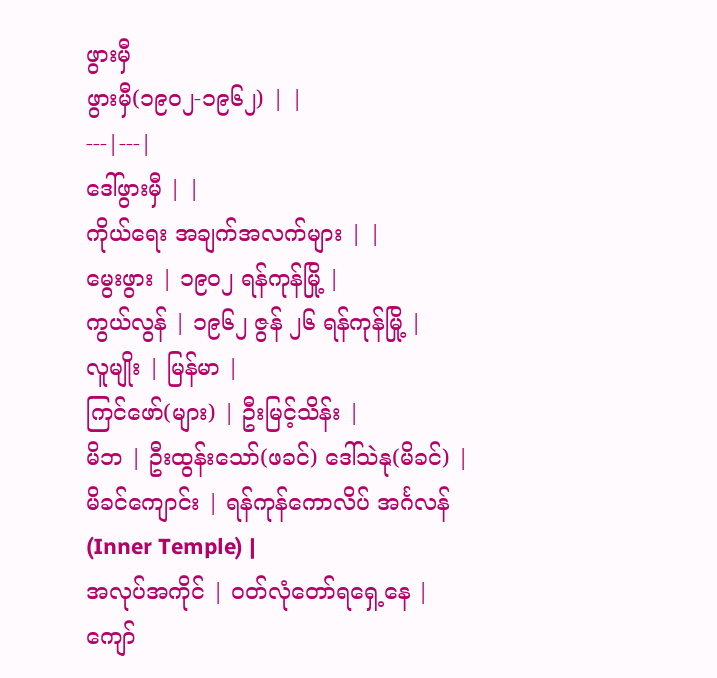ဖွားမှီ
ဖွားမှီ(၁၉၀၂-၁၉၆၂) | |
---|---|
ဒေါ်ဖွားမှီ | |
ကိုယ်ရေး အချက်အလက်များ | |
မွေးဖွား | ၁၉၀၂ ရန်ကုန်မြို့ |
ကွယ်လွန် | ၁၉၆၂ ဇွန် ၂၆ ရန်ကုန်မြို့ |
လူမျိုး | မြန်မာ |
ကြင်ဖော်(များ) | ဦးမြင့်သိန်း |
မိဘ | ဦးထွန်းသော်(ဖခင်) ဒေါ်သဲနု(မိခင်) |
မိခင်ကျောင်း | ရန်ကုန်ကောလိပ် အင်္ဂလန်(Inner Temple) |
အလုပ်အကိုင် | ဝတ်လုံတော်ရရှေ့နေ |
ကျော်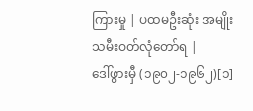ကြားမှု | ပထမဦးဆုံး အမျိုးသမီးဝတ်လုံတော်ရ |
ဒေါ်ဖွားမှီ (၁၉၀၂-၁၉၆၂)[၁]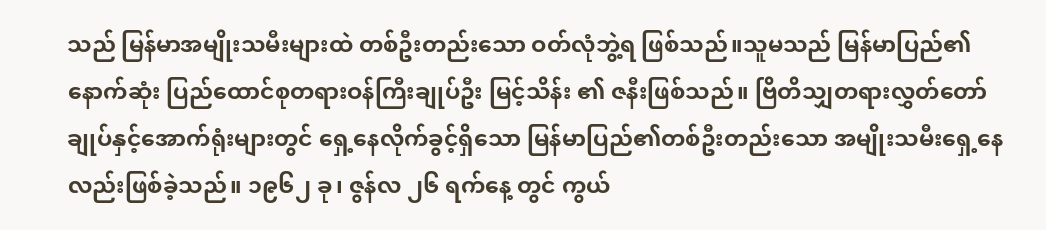သည် မြန်မာအမျိုးသမီးများထဲ တစ်ဦးတည်းသော ဝတ်လုံဘွဲ့ရ ဖြစ်သည်။သူမသည် မြန်မာပြည်၏ နောက်ဆုံး ပြည်ထောင်စုတရားဝန်ကြီးချုပ်ဦး မြင့်သိန်း ၏ ဇနီးဖြစ်သည်။ ဗြိတိသျှတရားလွှတ်တော်ချုပ်နှင့်အောက်ရုံးများတွင် ရှေ့နေလိုက်ခွင့်ရှိသော မြန်မာပြည်၏တစ်ဦးတည်းသော အမျိုးသမီးရှေ့နေလည်းဖြစ်ခဲ့သည်။ ၁၉၆၂ ခု၊ ဇွန်လ ၂၆ ရက်နေ့ တွင် ကွယ်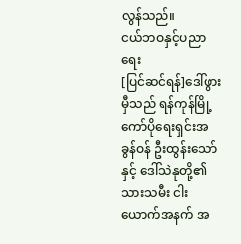လွန်သည်။
ငယ်ဘဝနှင့်ပညာရေး
[ပြင်ဆင်ရန်]ဒေါ်ဖွားမှီသည် ရန်ကုန်မြို့ ကော်ပိုရေးရှင်းအခွန်ဝန် ဦးထွန်းသော်နှင့် ဒေါ်သဲနုတို့၏ သားသမီး ငါးယောက်အနက် အ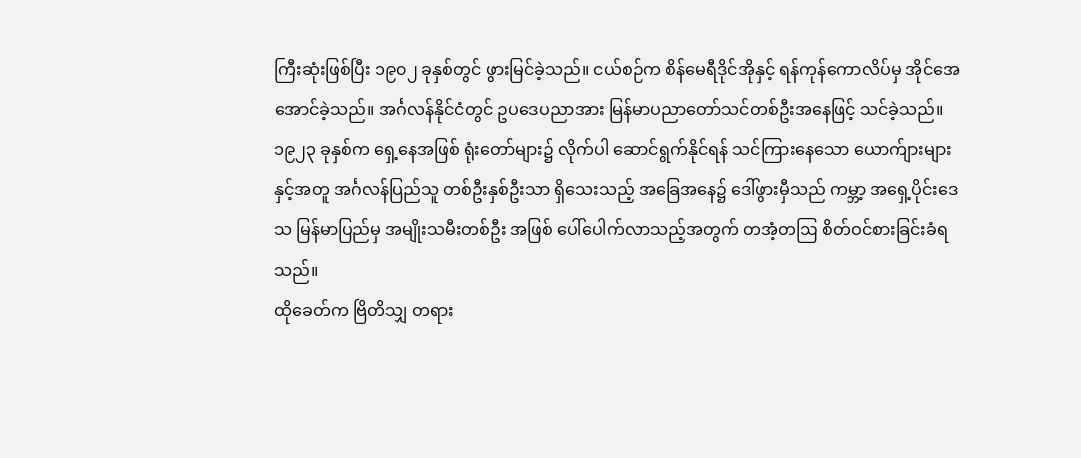ကြီးဆုံးဖြစ်ပြီး ၁၉၀၂ ခုနှစ်တွင် ဖွားမြင်ခဲ့သည်။ ငယ်စဉ်က စိန်မေရီဒိုင်အိုနှင့် ရန်ကုန်ကောလိပ်မှ အိုင်အေအောင်ခဲ့သည်။ အင်္ဂလန်နိုင်ငံတွင် ဥပဒေပညာအား မြန်မာပညာတော်သင်တစ်ဦးအနေဖြင့် သင်ခဲ့သည်။ ၁၉၂၃ ခုနှစ်က ရှေ့နေအဖြစ် ရုံးတော်များ၌ လိုက်ပါ ဆောင်ရွက်နိုင်ရန် သင်ကြားနေသော ယောက်ျားများ နှင့်အတူ အင်္ဂလန်ပြည်သူ တစ်ဦးနှစ်ဦးသာ ရှိသေးသည့် အခြေအနေ၌ ဒေါ်ဖွားမှီသည် ကမ္ဘာ့ အရှေ့ပိုင်းဒေသ မြန်မာပြည်မှ အမျိုးသမီးတစ်ဦး အဖြစ် ပေါ်ပေါက်လာသည့်အတွက် တအံ့တဩ စိတ်ဝင်စားခြင်းခံရသည်။
ထိုခေတ်က ဗြိတိသျှ တရား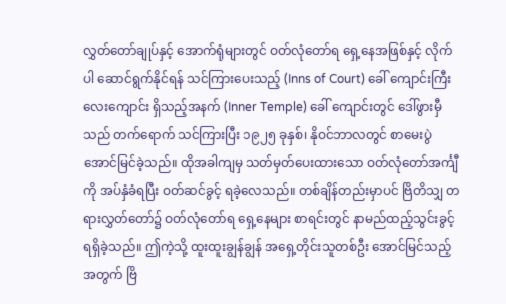လွှတ်တော်ချုပ်နှင့် အောက်ရုံများတွင် ဝတ်လုံတော်ရ ရှေ့နေအဖြစ်နှင့် လိုက်ပါ ဆောင်ရွက်နိုင်ရန် သင်ကြားပေးသည့် (Inns of Court) ခေါ် ကျောင်းကြီးလေးကျောင်း ရှိသည့်အနက် (Inner Temple) ခေါ် ကျောင်းတွင် ဒေါ်ဖွားမှီသည် တက်ရောက် သင်ကြားပြီး ၁၉၂၅ ခုနှစ်၊ နိုဝင်ဘာလတွင် စာမေးပွဲ အောင်မြင်ခဲ့သည်။ ထိုအခါကျမှ သတ်မှတ်ပေးထားသော ဝတ်လုံတော်အင်္ကျီ ကို အပ်နှံခံရပြီး ဝတ်ဆင်ခွင့် ရခဲ့လေသည်။ တစ်ချိန်တည်းမှာပင် ဗြိတိသျှ တရားလွှတ်တော်၌ ဝတ်လုံတော်ရ ရှေ့နေများ စာရင်းတွင် နာမည်ထည့်သွင်းခွင့် ရရှိခဲ့သည်။ ဤကဲ့သို့ ထူးထူးချွန်ချွန် အရှေ့တိုင်းသူတစ်ဦး အောင်မြင်သည့် အတွက် ဗြိ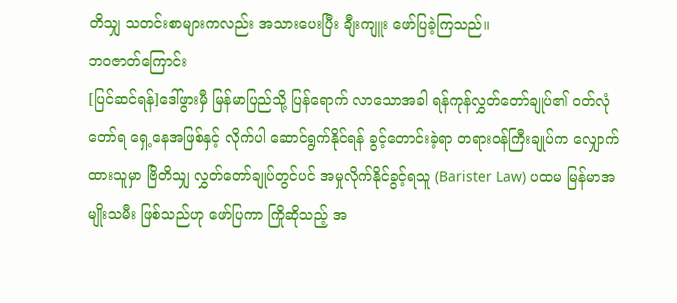တိသျှ သတင်းစာများကလည်း အသားပေးပြီး ချီးကျူး ဖော်ပြခဲ့ကြသည်။
ဘဝဇာတ်ကြောင်း
[ပြင်ဆင်ရန်]ဒေါ်ဖွားမှီ မြန်မာပြည်သို့ ပြန်ရောက် လာသောအခါ ရန်ကုန်လွှတ်တော်ချုပ်၏ ဝတ်လုံတော်ရ ရှေ့နေအဖြစ်နှင့် လိုက်ပါ ဆောင်ရွက်နိုင်ရန် ခွင့်တောင်းခဲ့ရာ တရားဝန်ကြီးချုပ်က လျှောက်ထားသူမှာ ဗြိတိသျှ လွှတ်တော်ချုပ်တွင်ပင် အမှုလိုက်နိုင်ခွင့်ရသူ (Barister Law) ပထမ မြန်မာအမျိုးသမီး ဖြစ်သည်ဟု ဖော်ပြကာ ကြိုဆိုသည့် အ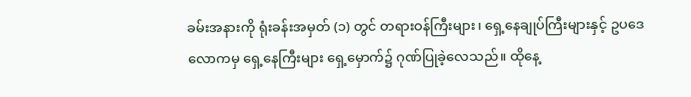ခမ်းအနားကို ရုံးခန်းအမှတ် (၁) တွင် တရားဝန်ကြီးများ၊ ရှေ့နေချုပ်ကြီးများနှင့် ဥပဒေလောကမှ ရှေ့နေကြီးများ ရှေ့မှောက်၌ ဂုဏ်ပြုခဲ့လေသည်။ ထိုနေ့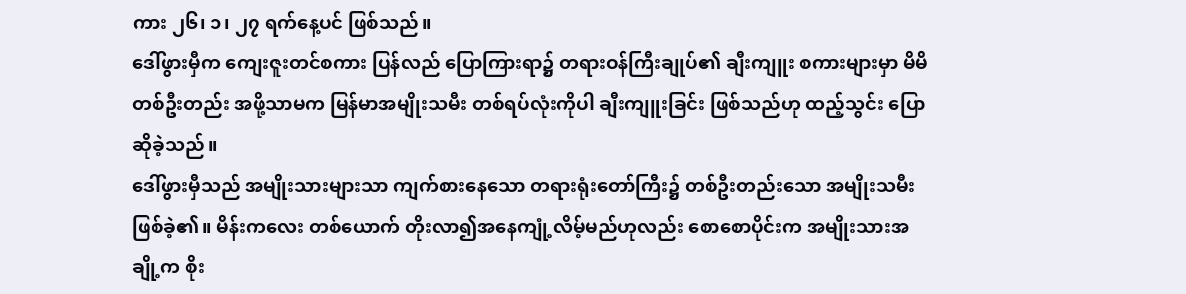ကား ၂၆၊ ၁၊ ၂၇ ရက်နေ့ပင် ဖြစ်သည်။
ဒေါ်ဖွားမှီက ကျေးဇူးတင်စကား ပြန်လည် ပြောကြားရာ၌ တရားဝန်ကြီးချုပ်၏ ချီးကျူး စကားများမှာ မိမိတစ်ဦးတည်း အဖို့သာမက မြန်မာအမျိုးသမီး တစ်ရပ်လုံးကိုပါ ချီးကျူးခြင်း ဖြစ်သည်ဟု ထည့်သွင်း ပြောဆိုခဲ့သည်။
ဒေါ်ဖွားမှီသည် အမျိုးသားများသာ ကျက်စားနေသော တရားရုံးတော်ကြီး၌ တစ်ဦးတည်းသော အမျိုးသမီးဖြစ်ခဲ့၏။ မိန်းကလေး တစ်ယောက် တိုးလာ၍အနေကျုံ့လိမ့်မည်ဟုလည်း စောစောပိုင်းက အမျိုးသားအချို့က စိုး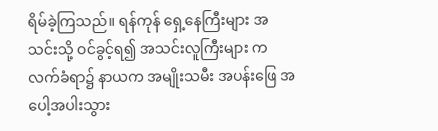ရိမ်ခဲ့ကြသည်။ ရန်ကုန် ရှေ့နေကြီးများ အသင်းသို့ ဝင်ခွင့်ရ၍ အသင်းလူကြီးများ က လက်ခံရာ၌ နာယက အမျိုးသမီး အပန်းဖြေ အပေါ့အပါးသွား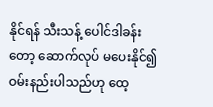နိုင်ရန် သီးသန့် ပေါင်ဒါခန်းတော့ ဆောက်လုပ် မပေးနိုင်၍ ဝမ်းနည်းပါသည်ဟု ထေ့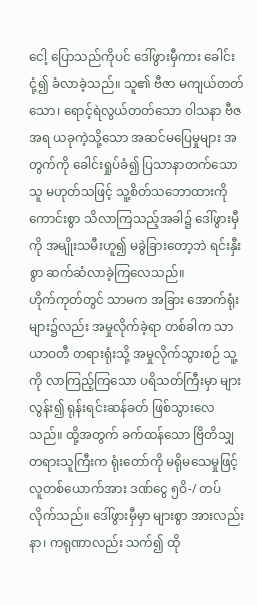ငေါ့ ပြောသည်ကိုပင် ဒေါ်ဖွားမှီကား ခေါင်းငုံ့၍ ခံလာခဲ့သည်။ သူ၏ ဗီဇာ မကျယ်တတ်သော၊ ရောင့်ရဲလွယ်တတ်သော ဝါသနာ ဗီဇအရ ယခုကဲ့သို့သော အဆင်မပြေမှုများ အတွက်ကို ခေါင်းရှုပ်ခံ၍ ပြသာနာတက်သောသူ မဟုတ်သဖြင့် သူ့စိတ်သဘောထားကို ကောင်းစွာ သိလာကြသည့်အခါ၌ ဒေါ်ဖွားမှီကို အမျိုးသမီးဟူ၍ မခွဲခြားတော့ဘဲ ရင်းနှီးစွာ ဆက်ဆံလာခဲ့ကြလေသည်။
ဟိုက်ကုတ်တွင် သာမက အခြား အောက်ရုံးများ၌လည်း အမှုလိုက်ခဲ့ရာ တစ်ခါက သာယာဝတီ တရားရုံးသို့ အမှုလိုက်သွားစဉ် သူ့ကို လာကြည့်ကြသော ပရိသတ်ကြီးမှာ များလွန်း၍ ရုန်းရင်းဆန်ခတ် ဖြစ်သွားလေသည်။ ထို့အတွက် ခက်ထန်သော ဗြိတိသျှ တရားသူကြီးက ရုံးတော်ကို မရိုမသေမှုဖြင့် လူတစ်ယောက်အား ဒဏ်ငွေ ၅ဝိ-/ တပ်လိုက်သည်။ ဒေါ်ဖွားမှီမှာ များစွာ အားလည်းနာ၊ ကရုဏာလည်း သက်၍ ထို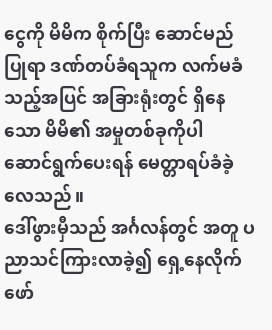ငွေကို မိမိက စိုက်ပြီး ဆောင်မည်ပြုရာ ဒဏ်တပ်ခံရသူက လက်မခံသည့်အပြင် အခြားရုံးတွင် ရှိနေသော မိမိ၏ အမှုတစ်ခုကိုပါ ဆောင်ရွက်ပေးရန် မေတ္တာရပ်ခံခဲ့လေသည်။
ဒေါ်ဖွားမှီသည် အင်္ဂလန်တွင် အတူ ပညာသင်ကြားလာခဲ့၍ ရှေ့နေလိုက်ဖော်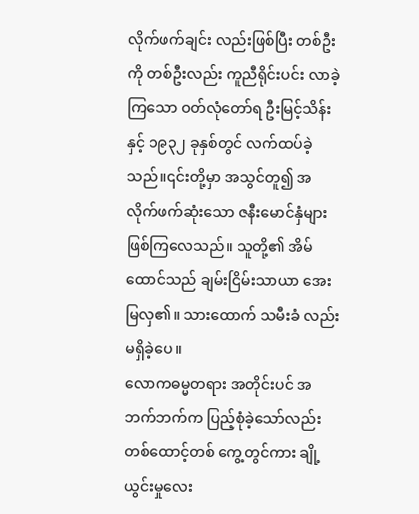လိုက်ဖက်ချင်း လည်းဖြစ်ပြီး တစ်ဦးကို တစ်ဦးလည်း ကူညီရိုင်းပင်း လာခဲ့ကြသော ဝတ်လုံတော်ရ ဦးမြင့်သိန်းနှင့် ၁၉၃၂ ခုနှစ်တွင် လက်ထပ်ခဲ့သည်။၎င်းတို့မှာ အသွင်တူ၍ အလိုက်ဖက်ဆုံးသော ဇနီးမောင်နှံများ ဖြစ်ကြလေသည်။ သူတို့၏ အိမ်ထောင်သည် ချမ်းငြိမ်းသာယာ အေးမြလှ၏။ သားထောက် သမီးခံ လည်း မရှိခဲ့ပေ။
လောကဓမ္မတရား အတိုင်းပင် အဘက်ဘက်က ပြည့်စုံခဲ့သော်လည်း တစ်ထောင့်တစ် ကွေ့တွင်ကား ချို့ယွင်းမှုလေး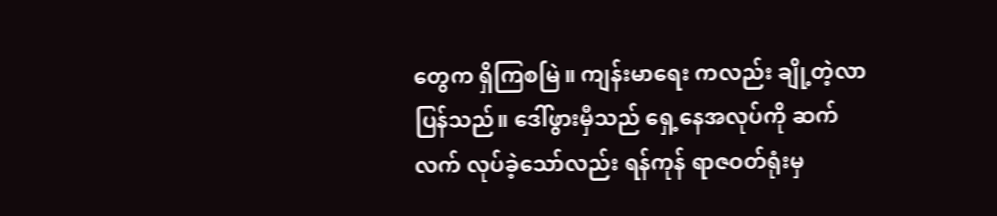တွေက ရှိကြစမြဲ။ ကျန်းမာရေး ကလည်း ချို့တဲ့လာပြန်သည်။ ဒေါ်ဖွားမှီသည် ရှေ့နေအလုပ်ကို ဆက်လက် လုပ်ခဲ့သော်လည်း ရန်ကုန် ရာဇဝတ်ရုံးမှ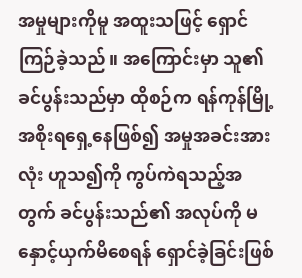အမှုများကိုမူ အထူးသဖြင့် ရှောင်ကြဉ်ခဲ့သည်။ အကြောင်းမှာ သူ၏ ခင်ပွန်းသည်မှာ ထိုစဉ်က ရန်ကုန်မြို့အစိုးရရှေ့နေဖြစ်၍ အမှုအခင်းအားလုံး ဟူသ၍ကို ကွပ်ကဲရသည့်အတွက် ခင်ပွန်းသည်၏ အလုပ်ကို မနှောင့်ယှက်မိစေရန် ရှောင်ခဲ့ခြင်းဖြစ်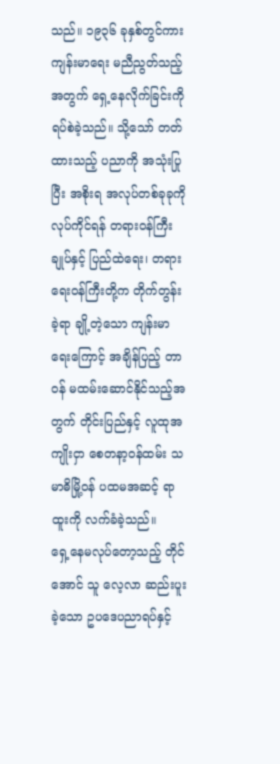သည်။ ၁၉၃၆ ခုနှစ်တွင်ကား ကျန်းမာရေး မညီညွတ်သည့် အတွက် ရှေ့နေလိုက်ခြင်းကို ရပ်စဲခဲ့သည်။ သို့သော် တတ်ထားသည့် ပညာကို အသုံးပြုပြီး အစိုးရ အလုပ်တစ်ခုခုကို လုပ်ကိုင်ရန် တရားဝန်ကြီးချုပ်နှင့် ပြည်ထဲရေး၊ တရားရေးဝန်ကြီးတို့က တိုက်တွန်းခဲ့ရာ ချို့တဲ့သော ကျန်းမာရေးကြောင့် အချိန်ပြည့် တာဝန် မထမ်းဆောင်နိုင်သည့်အတွက် တိုင်းပြည်နှင့် လူထုအကျိုးငှာ စေတနာ့ဝန်ထမ်း သမာဓိမြို့ဝန် ပထမအဆင့် ရာထူးကို လက်ခံခဲ့သည်။
ရှေ့နေမလုပ်တော့သည့် တိုင်အောင် သူ လေ့လာ ဆည်းပူးခဲ့သော ဥပဒေပညာရပ်နှင့်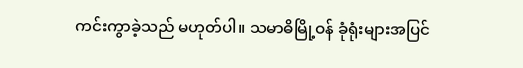ကင်းကွာခဲ့သည် မဟုတ်ပါ။ သမာဓိမြို့ဝန် ခုံရုံးများအပြင်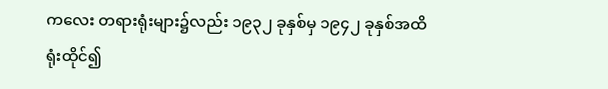ကလေး တရားရုံးများ၌လည်း ၁၉၃၂ ခုနှစ်မှ ၁၉၄၂ ခုနှစ်အထိ ရုံးထိုင်၍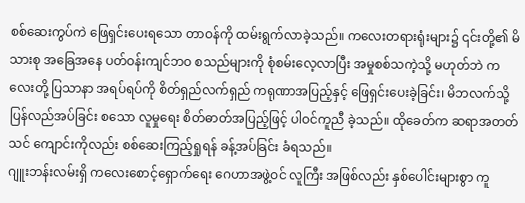စစ်ဆေးကွပ်ကဲ ဖြေရှင်းပေးရသော တာဝန်ကို ထမ်းရွက်လာခဲ့သည်။ ကလေးတရားရုံးများ၌ ၎င်းတို့၏ မိသားစု အခြေအနေ ပတ်ဝန်းကျင်ဘဝ စသည်များကို စုံစမ်းလေ့လာပြီး အမှုစစ်သကဲ့သို့ မဟုတ်ဘဲ ကလေးတို့ ပြသာနာ အရပ်ရပ်ကို စိတ်ရှည်လက်ရှည် ကရုဏာအပြည့်နှင့် ဖြေရှင်းပေးခဲ့ခြင်း၊ မိဘလက်သို့ ပြန်လည်အပ်ခြင်း စသော လူမှုရေး စိတ်ဓာတ်အပြည့်ဖြင့် ပါဝင်ကူညီ ခဲ့သည်။ ထိုခေတ်က ဆရာအတတ်သင် ကျောင်းကိုလည်း စစ်ဆေးကြည့်ရှုရန် ခန့်အပ်ခြင်း ခံရသည်။
ဂျူးဘန်းလမ်းရှိ ကလေးစောင့်ရှောက်ရေး ဂေဟာအဖွဲ့ဝင် လူကြီး အဖြစ်လည်း နှစ်ပေါင်းများစွာ ကူ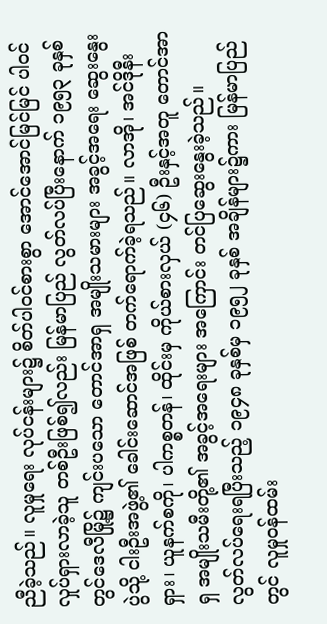ညီခဲ့သည်။ လူမှုရေး လုပ်ငန်းများ၌ စိတ်ပါဝင်စားစွာ အောင်အောင်မြင်မြင် ပါဝင်လှုပ်ရှားလာခဲ့သူ တစ်ဦးဖြစ်၍လည်း မြန်မာပြည် လွတ်လပ်ပြီးနောက် ၁၉၅၃ ခုနှစ်တွင်ဒေလီမြို့၌ ကျင်းပသော တောင်အာရှ အမျိုးသမားများ အခွင့်အရေး ဆွေးနွေးပွဲသို့ ငါးဦးအဖွဲ့၏ ခေါင်းဆောင်အဖြစ် တက်ရောက်ခဲ့ရသည်။ လာအို၊ အင်ဒိုနီးရှား၊ ယူနက်စကို၊ ပါကစ္စတန်၊ ထိုင်းမှ ကိုယ်စားလှယ် (၄၆) ဦးနှင့်အတူ တောင်အာရှ အမျိုးသမီးတို့၏ အခွင့်အရေးများ အကြောင်း တင်ပြဆွေးနွေးခဲ့သည်။
လွတ်လပ်ရေးရပြီးသည့် ၁၉၄၈ ခုနှစ်မှ ၁၉၅၂ ခုနှစ် အချိန်များ၌ကား မြန်မာပြည်တွင် လူမှုဝန်ထမ်း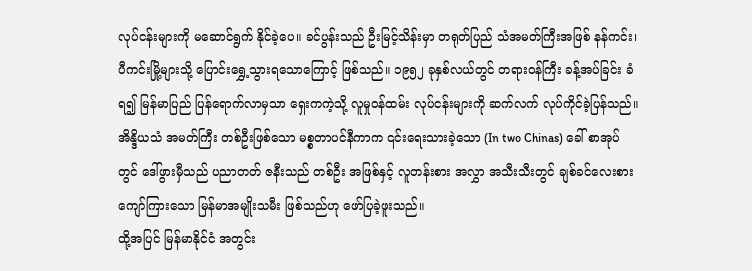လုပ်ငန်းများကို မဆောင်ရွက် နိုင်ခဲ့ပေ။ ခင်ပွန်းသည် ဦးမြင့်သိန်းမှာ တရုတ်ပြည် သံအမတ်ကြီးအဖြစ် နန်ကင်း၊ ပီကင်းမြို့များသို့ ပြောင်းရွှေ့သွားရသောကြောင့် ဖြစ်သည်။ ၁၉၅၂ ခုနှစ်လယ်တွင် တရားဝန်ကြီး ခန့်အပ်ခြင်း ခံရ၍ မြန်မာပြည် ပြန်ရောက်လာမှသာ ရှေးကကဲ့သို့ လူမှုဝန်ထမ်း လုပ်ငန်းများကို ဆက်လက် လုပ်ကိုင်ခဲ့ပြန်သည်။
အိန္ဒိယသံ အမတ်ကြီး တစ်ဦးဖြစ်သော မစ္စတာပင်နီကာက ၎င်းရေးသားခဲ့သော (In two Chinas) ခေါ် စာအုပ်တွင် ဒေါ်ဖွားမှီသည် ပညာတတ် ဇနီးသည် တစ်ဦး အဖြစ်နှင့် လူတန်းစား အလွှာ အသီးသီးတွင် ချစ်ခင်လေးစား ကျော်ကြားသော မြန်မာအမျိုးသမီး ဖြစ်သည်ဟု ဖော်ပြခဲ့ဖူးသည်။
ထို့အပြင် မြန်မာနိုင်ငံ အတွင်း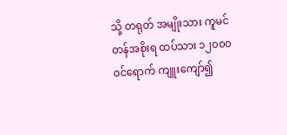သို့ တရုတ် အမျိုးသား ကူမင်တန်အစိုးရ ထပ်သား ၁၂၀၀၀ ဝင်ရောက် ကျူးကျော်၍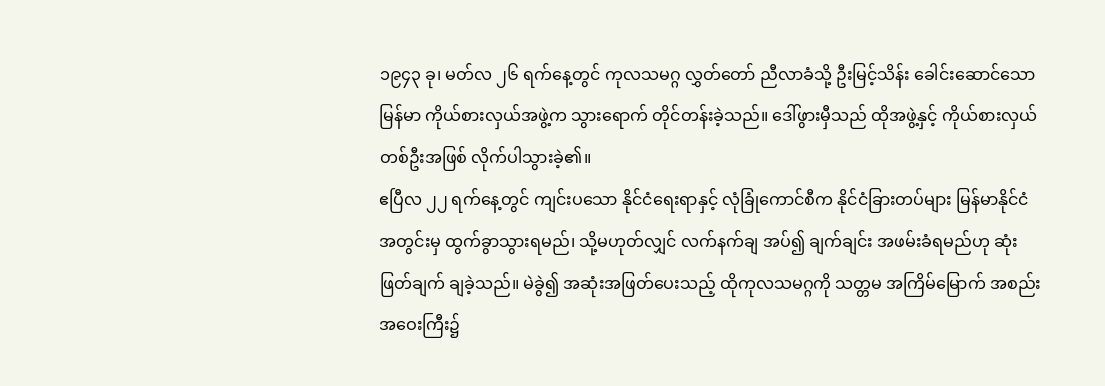၁၉၄၃ ခု၊ မတ်လ ၂၆ ရက်နေ့တွင် ကုလသမဂ္ဂ လွှတ်တော် ညီလာခံသို့ ဦးမြင့်သိန်း ခေါင်းဆောင်သော မြန်မာ ကိုယ်စားလှယ်အဖွဲ့က သွားရောက် တိုင်တန်းခဲ့သည်။ ဒေါ်ဖွားမှီသည် ထိုအဖွဲ့နှင့် ကိုယ်စားလှယ် တစ်ဦးအဖြစ် လိုက်ပါသွားခဲ့၏။
ဧပြီလ ၂၂ ရက်နေ့တွင် ကျင်းပသော နိုင်ငံရေးရာနှင့် လုံခြုံကောင်စီက နိုင်ငံခြားတပ်များ မြန်မာနိုင်ငံ အတွင်းမှ ထွက်ခွာသွားရမည်၊ သို့မဟုတ်လျှင် လက်နက်ချ အပ်၍ ချက်ချင်း အဖမ်းခံရမည်ဟု ဆုံးဖြတ်ချက် ချခဲ့သည်။ မဲခွဲ၍ အဆုံးအဖြတ်ပေးသည့် ထိုကုလသမဂ္ဂကို သတ္တမ အကြိမ်မြောက် အစည်းအဝေးကြီး၌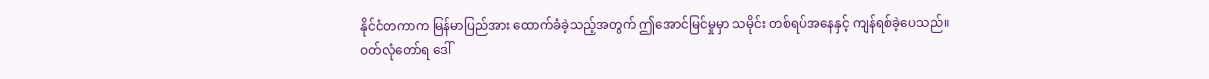နိုင်ငံတကာက မြန်မာပြည်အား ထောက်ခံခဲ့သည့်အတွက် ဤအောင်မြင်မှုမှာ သမိုင်း တစ်ရပ်အနေနှင့် ကျန်ရစ်ခဲ့ပေသည်။
ဝတ်လုံတော်ရ ဒေါ်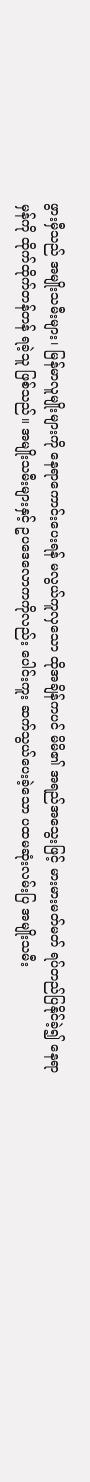ဖွားမှီသည် အမျိုးသမီးများ၊ မြန်မာလူမျိုးများကို နေရာကောင်းပေးရန် မလွယ်ကူလှသော ထိုအချိန်ကပင် မိမိ၏ အရည်အသွေးဖြင့် မားမားမတ်မတ် ရပ်တည်ပြနိုင်ခဲ့၍ နေရာမှန်ကို ထိုက်ထိုက်တန်တန် ရခဲ့သူ ဖြစ်သည်။ အမျိုးသမီးများနှင့် ဥပဒေလောကကိုလည်း ပေါင်းကူး ဆက်သွယ်ပေးခဲ့သော ပထမဆုံးလမ်းပြ အမျိုးသမီး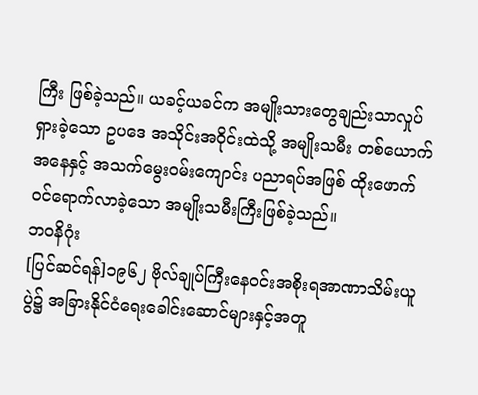ကြီး ဖြစ်ခဲ့သည်။ ယခင့်ယခင်က အမျိုးသားတွေချည်းသာလှုပ်ရှားခဲ့သော ဥပဒေ အသိုင်းအဝိုင်းထဲသို့ အမျိုးသမီး တစ်ယောက်အနေနှင့် အသက်မွေးဝမ်းကျောင်း ပညာရပ်အဖြစ် ထိုးဖောက် ဝင်ရောက်လာခဲ့သော အမျိုးသမီးကြီးဖြစ်ခဲ့သည်။
ဘဝနိဂုံး
[ပြင်ဆင်ရန်]၁၉၆၂ ဗိုလ်ချုပ်ကြီးနေဝင်းအစိုးရအာဏာသိမ်းယူပွဲ၌ အခြားနိုင်ငံရေးခေါင်းဆောင်များနှင့်အတူ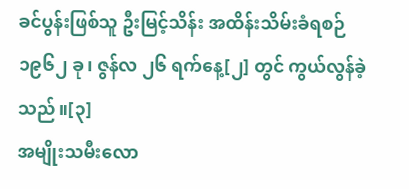ခင်ပွန်းဖြစ်သူ ဦးမြင့်သိန်း အထိန်းသိမ်းခံရစဉ် ၁၉၆၂ ခု၊ ဇွန်လ ၂၆ ရက်နေ့[၂] တွင် ကွယ်လွန်ခဲ့သည်။[၃]
အမျိုးသမီးလော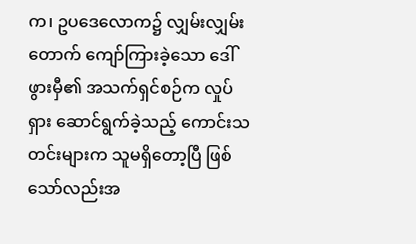က၊ ဥပဒေလောက၌ လျှမ်းလျှမ်းတောက် ကျော်ကြားခဲ့သော ဒေါ်ဖွားမှီ၏ အသက်ရှင်စဉ်က လှုပ်ရှား ဆောင်ရွက်ခဲ့သည့် ကောင်းသတင်းများက သူမရှိတော့ပြီ ဖြစ်သော်လည်းအ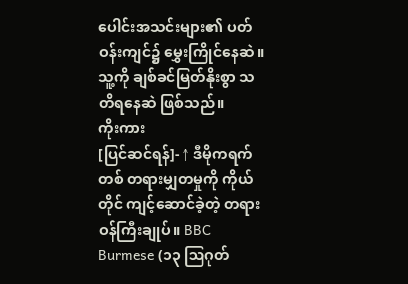ပေါင်းအသင်းများ၏ ပတ်ဝန်းကျင်၌ မွှေးကြိုင်နေဆဲ။ သူ့ကို ချစ်ခင်မြတ်နိုးစွာ သတိရနေဆဲ ဖြစ်သည်။
ကိုးကား
[ပြင်ဆင်ရန်]- ↑ ဒီမိုကရက်တစ် တရားမျှတမှုကို ကိုယ်တိုင် ကျင့်ဆောင်ခဲ့တဲ့ တရားဝန်ကြီးချုပ်။ BBC Burmese (၁၃ ဩဂုတ်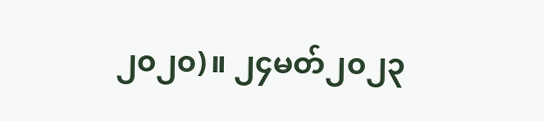၂၀၂၀)။ ၂၄မတ်၂၀၂၃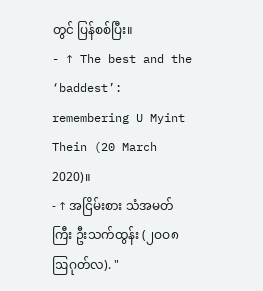တွင် ပြန်စစ်ပြီး။
- ↑ The best and the ‘baddest’: remembering U Myint Thein (20 March 2020)။
- ↑ အငြိမ်းစား သံအမတ်ကြီး ဦးသက်ထွန်း (၂ဝဝ၈ ဩဂုတ်လ). "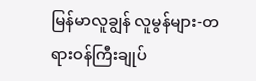မြန်မာလူချွန် လူမွန်များ-တရားဝန်ကြီးချုပ်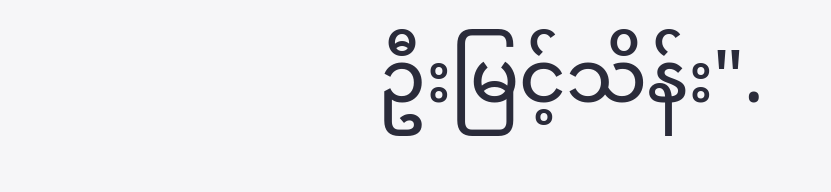ဦးမြင့်သိန်း".